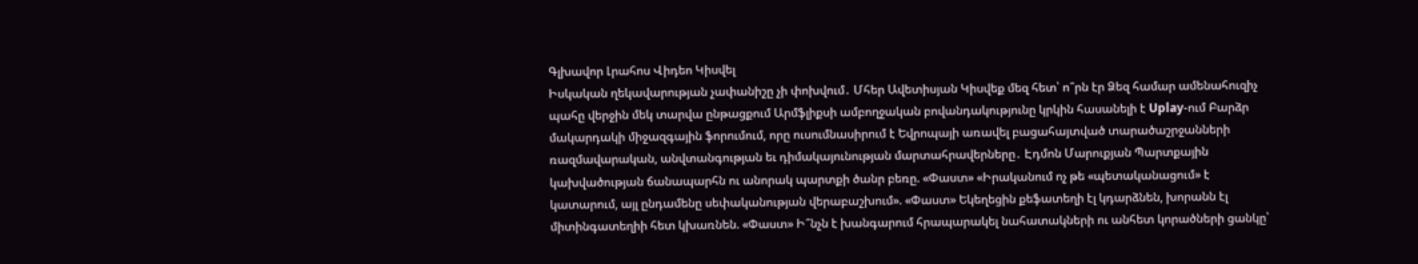Գլխավոր Լրահոս Վիդեո Կիսվել
Իսկական ղեկավարության չափանիշը չի փոխվում․ Մհեր Ավետիսյան Կիսվեք մեզ հետ՝ ո՞րն էր Ձեզ համար ամենահուզիչ պահը վերջին մեկ տարվա ընթացքում Արմֆլիքսի ամբողջական բովանդակությունը կրկին հասանելի է Uplay-ում Բարձր մակարդակի միջազգային ֆորումում, որը ուսումնասիրում է Եվրոպայի առավել բացահայտված տարածաշրջանների ռազմավարական, անվտանգության եւ դիմակայունության մարտահրավերները․ Էդմոն Մարուքյան Պարտքային կախվածության ճանապարհն ու անորակ պարտքի ծանր բեռը. «Փաստ» «Իրականում ոչ թե «պետականացում» է կատարում, այլ ընդամենը սեփականության վերաբաշխում». «Փաստ» Եկեղեցին քեֆատեղի էլ կդարձնեն, խորանն էլ միտինգատեղիի հետ կխառնեն. «Փաստ» Ի՞նչն է խանգարում հրապարակել նահատակների ու անհետ կորածների ցանկը՝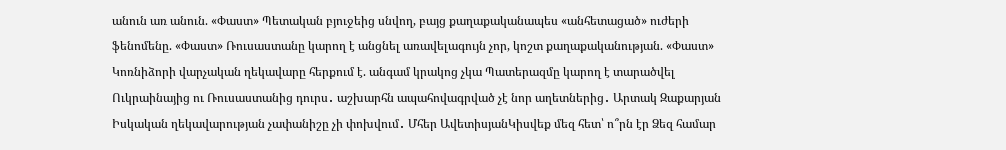անուն առ անուն. «Փաստ» Պետական բյուջեից սնվող, բայց քաղաքականապես «անհետացած» ուժերի ֆենոմենը. «Փաստ» Ռուսաստանը կարող է անցնել առավելագույն չոր, կոշտ քաղաքականության. «Փաստ» Կոռնիձորի վարչական ղեկավարը հերքում է. անգամ կրակոց չկա Պատերազմը կարող է տարածվել Ուկրաինայից ու Ռուսաստանից դուրս․ աշխարհն ապահովագրված չէ նոր աղետներից․ Արտակ Զաքարյան
Իսկական ղեկավարության չափանիշը չի փոխվում․ Մհեր ԱվետիսյանԿիսվեք մեզ հետ՝ ո՞րն էր Ձեզ համար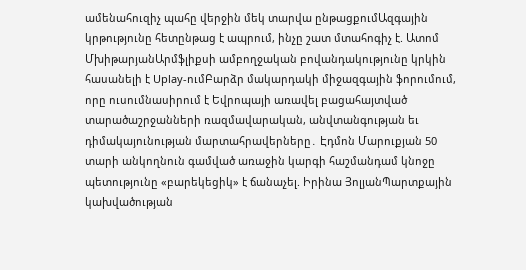ամենահուզիչ պահը վերջին մեկ տարվա ընթացքումԱզգային կրթությունը հետընթաց է ապրում, ինչը շատ մտահոգիչ է. Ատոմ ՄխիթարյանԱրմֆլիքսի ամբողջական բովանդակությունը կրկին հասանելի է Uplay-ումԲարձր մակարդակի միջազգային ֆորումում, որը ուսումնասիրում է Եվրոպայի առավել բացահայտված տարածաշրջանների ռազմավարական, անվտանգության եւ դիմակայունության մարտահրավերները․ Էդմոն Մարուքյան 50 տարի անկողնուն գամված առաջին կարգի հաշմանդամ կնոջը պետությունը «բարեկեցիկ» է ճանաչել. Իրինա ՅոլյանՊարտքային կախվածության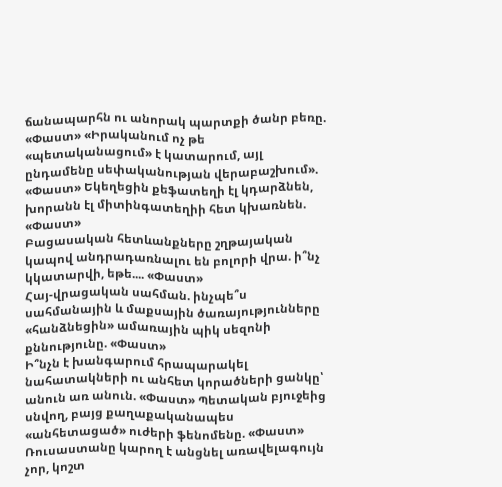ճանապարհն ու անորակ պարտքի ծանր բեռը. «Փաստ» «Իրականում ոչ թե «պետականացում» է կատարում, այլ ընդամենը սեփականության վերաբաշխում». «Փաստ» Եկեղեցին քեֆատեղի էլ կդարձնեն, խորանն էլ միտինգատեղիի հետ կխառնեն. «Փաստ»
Բացասական հետևանքները շղթայական կապով անդրադառնալու են բոլորի վրա. ի՞նչ կկատարվի, եթե.... «Փաստ»
Հայ-վրացական սահման. ինչպե՞ս սահմանային և մաքսային ծառայությունները «հանձնեցին» ամառային պիկ սեզոնի քննությունը. «Փաստ»
Ի՞նչն է խանգարում հրապարակել նահատակների ու անհետ կորածների ցանկը՝ անուն առ անուն. «Փաստ» Պետական բյուջեից սնվող, բայց քաղաքականապես «անհետացած» ուժերի ֆենոմենը. «Փաստ» Ռուսաստանը կարող է անցնել առավելագույն չոր, կոշտ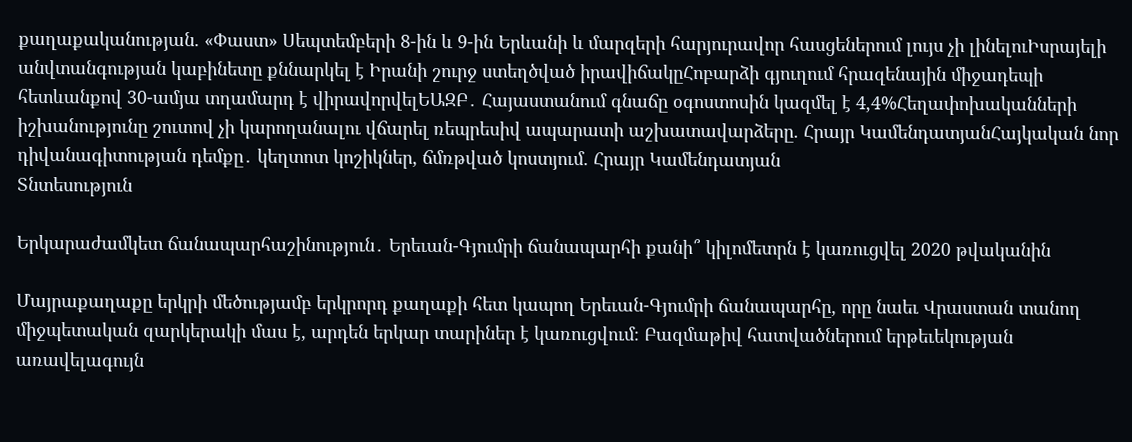քաղաքականության. «Փաստ» Սեպտեմբերի 8-ին և 9-ին Երևանի և մարզերի հարյուրավոր հասցեներում լույս չի լինելուԻսրայելի անվտանգության կաբինետը քննարկել է Իրանի շուրջ ստեղծված իրավիճակըՀոբարձի գյուղում հրազենային միջադեպի հետևանքով 30-ամյա տղամարդ է վիրավորվելԵԱԶԲ․ Հայաստանում գնաճը օգոստոսին կազմել է 4,4%Հեղափոխականների իշխանությունը շուտով չի կարողանալու վճարել ռեպրեսիվ ապարատի աշխատավարձերը. Հրայր ԿամենդատյանՀայկական նոր դիվանագիտության դեմքը․ կեղտոտ կոշիկներ, ճմռթված կոստյում. Հրայր Կամենդատյան
Տնտեսություն

Երկարաժամկետ ճանապարհաշինություն․ Երեւան-Գյումրի ճանապարհի քանի՞ կիլոմետրն է կառուցվել 2020 թվականին

Մայրաքաղաքը երկրի մեծությամբ երկրորդ քաղաքի հետ կապող Երեւան-Գյումրի ճանապարհը, որը նաեւ Վրաստան տանող միջպետական զարկերակի մաս է, արդեն երկար տարիներ է կառուցվում։ Բազմաթիվ հատվածներում երթեւեկության առավելագույն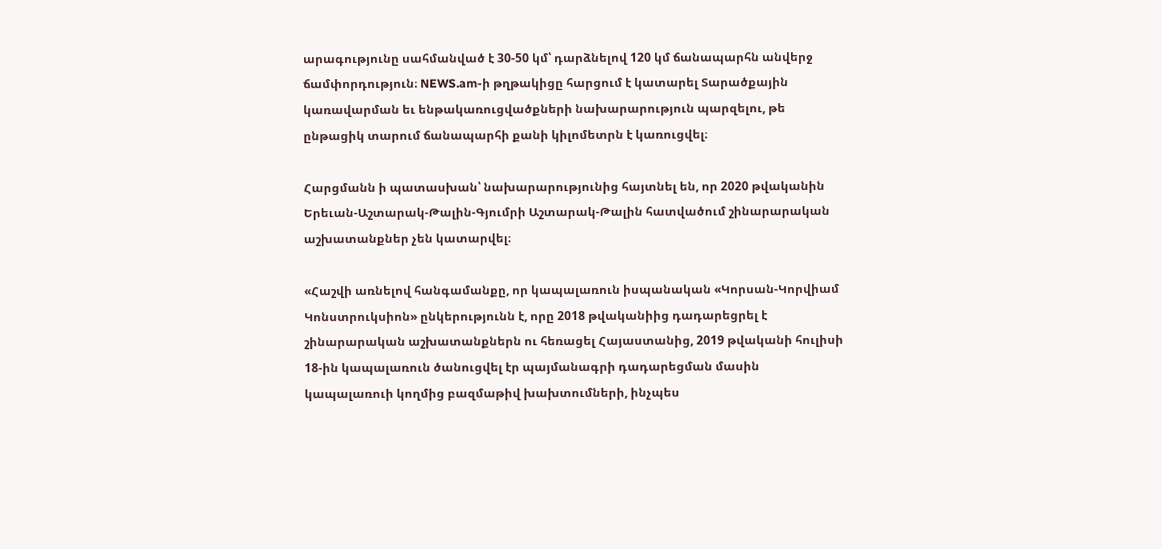արագությունը սահմանված է 30-50 կմ՝ դարձնելով 120 կմ ճանապարհն անվերջ ճամփորդություն։ NEWS.am-ի թղթակիցը հարցում է կատարել Տարածքային կառավարման եւ ենթակառուցվածքների նախարարություն պարզելու, թե ընթացիկ տարում ճանապարհի քանի կիլոմետրն է կառուցվել։

Հարցմանն ի պատասխան՝ նախարարությունից հայտնել են, որ 2020 թվականին Երեւան-Աշտարակ-Թալին-Գյումրի Աշտարակ-Թալին հատվածում շինարարական աշխատանքներ չեն կատարվել։

«Հաշվի առնելով հանգամանքը, որ կապալառուն իսպանական «Կորսան-Կորվիամ Կոնստրուկսիոն» ընկերությունն է, որը 2018 թվականիից դադարեցրել է շինարարական աշխատանքներն ու հեռացել Հայաստանից, 2019 թվականի հուլիսի 18-ին կապալառուն ծանուցվել էր պայմանագրի դադարեցման մասին կապալառուի կողմից բազմաթիվ խախտումների, ինչպես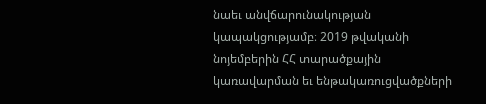նաեւ անվճարունակության կապակցությամբ։ 2019 թվականի նոյեմբերին ՀՀ տարածքային կառավարման եւ ենթակառուցվածքների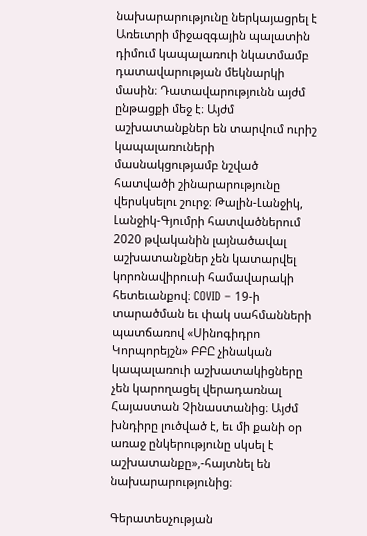նախարարությունը ներկայացրել է Առեւտրի միջազգային պալատին դիմում կապալառուի նկատմամբ դատավարության մեկնարկի մասին։ Դատավարությունն այժմ ընթացքի մեջ է։ Այժմ աշխատանքներ են տարվում ուրիշ կապալառուների մասնակցությամբ նշված հատվածի շինարարությունը վերսկսելու շուրջ։ Թալին-Լանջիկ, Լանջիկ-Գյումրի հատվածներում 2020 թվականին լայնածավալ աշխատանքներ չեն կատարվել կորոնավիրուսի համավարակի հետեւանքով։ COVID – 19-ի տարածման եւ փակ սահմանների պատճառով «Սինոգիդրո Կորպորեյշն» ԲԲԸ չինական կապալառուի աշխատակիցները չեն կարողացել վերադառնալ Հայաստան Չինաստանից։ Այժմ խնդիրը լուծված է, եւ մի քանի օր առաջ ընկերությունը սկսել է աշխատանքը»,-հայտնել են նախարարությունից։

Գերատեսչության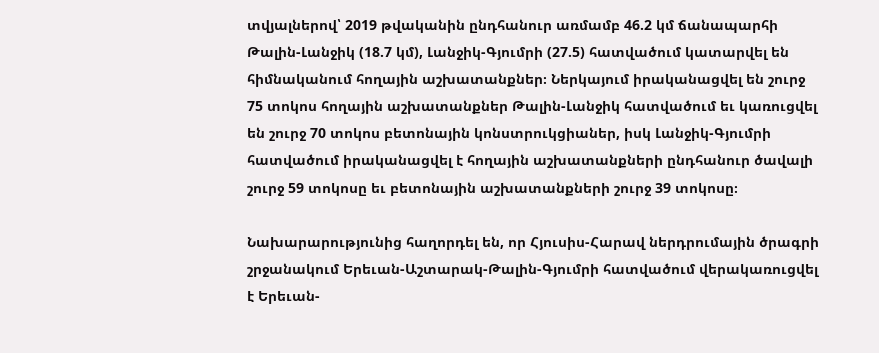տվյալներով՝ 2019 թվականին ընդհանուր առմամբ 46.2 կմ ճանապարհի Թալին-Լանջիկ (18.7 կմ), Լանջիկ-Գյումրի (27.5) հատվածում կատարվել են հիմնականում հողային աշխատանքներ։ Ներկայում իրականացվել են շուրջ 75 տոկոս հողային աշխատանքներ Թալին-Լանջիկ հատվածում եւ կառուցվել են շուրջ 70 տոկոս բետոնային կոնստրուկցիաներ, իսկ Լանջիկ-Գյումրի հատվածում իրականացվել է հողային աշխատանքների ընդհանուր ծավալի շուրջ 59 տոկոսը եւ բետոնային աշխատանքների շուրջ 39 տոկոսը։

Նախարարությունից հաղորդել են, որ Հյուսիս-Հարավ ներդրումային ծրագրի շրջանակում Երեւան-Աշտարակ-Թալին-Գյումրի հատվածում վերակառուցվել է Երեւան-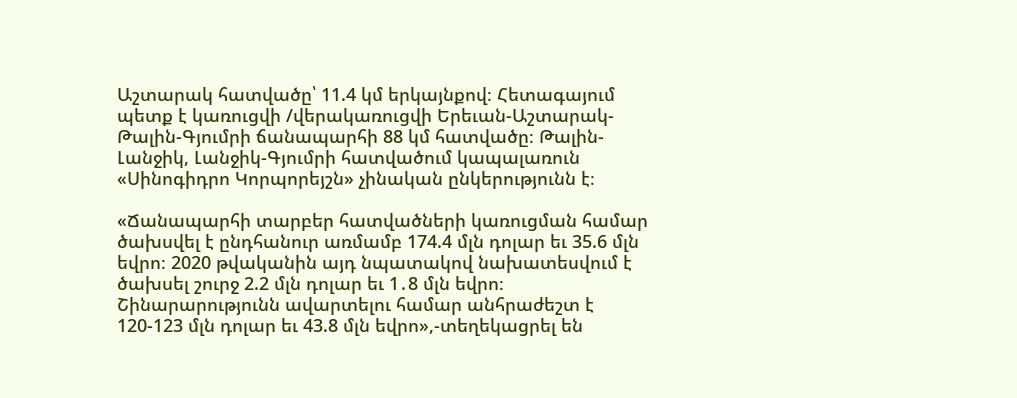Աշտարակ հատվածը՝ 11.4 կմ երկայնքով։ Հետագայում պետք է կառուցվի /վերակառուցվի Երեւան-Աշտարակ-Թալին-Գյումրի ճանապարհի 88 կմ հատվածը։ Թալին-Լանջիկ, Լանջիկ-Գյումրի հատվածում կապալառուն «Սինոգիդրո Կորպորեյշն» չինական ընկերությունն է։

«Ճանապարհի տարբեր հատվածների կառուցման համար ծախսվել է ընդհանուր առմամբ 174.4 մլն դոլար եւ 35.6 մլն եվրո։ 2020 թվականին այդ նպատակով նախատեսվում է ծախսել շուրջ 2.2 մլն դոլար եւ 1․8 մլն եվրո։ Շինարարությունն ավարտելու համար անհրաժեշտ է 120-123 մլն դոլար եւ 43.8 մլն եվրո»,-տեղեկացրել են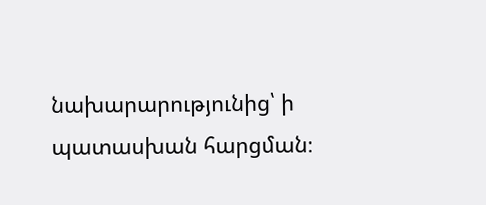նախարարությունից՝ ի պատասխան հարցման։